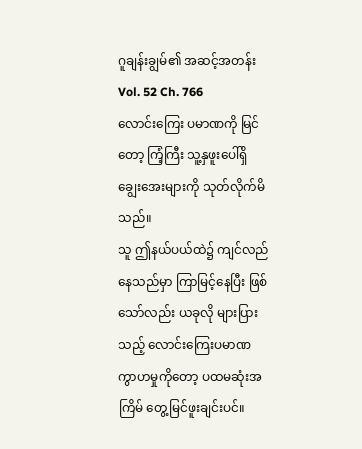ဂူချန်းချွမ်၏ အဆင့်အတန်း
Vol. 52 Ch. 766
လောင်းကြေး ပမာဏကို မြင်တော့ ကြံ့ကြီး သူ့နှဖူးပေါ်ရှိ ချွေးအေးများကို သုတ်လိုက်မိသည်။
သူ ဤနယ်ပယ်ထဲ၌ ကျင်လည်နေသည်မှာ ကြာမြင့်နေပြီး ဖြစ်သော်လည်း ယခုလို များပြားသည့် လောင်းကြေးပမာဏ ကွာဟမှုကိုတော့ ပထမဆုံးအကြိမ် တွေ့မြင်ဖူးချင်းပင်။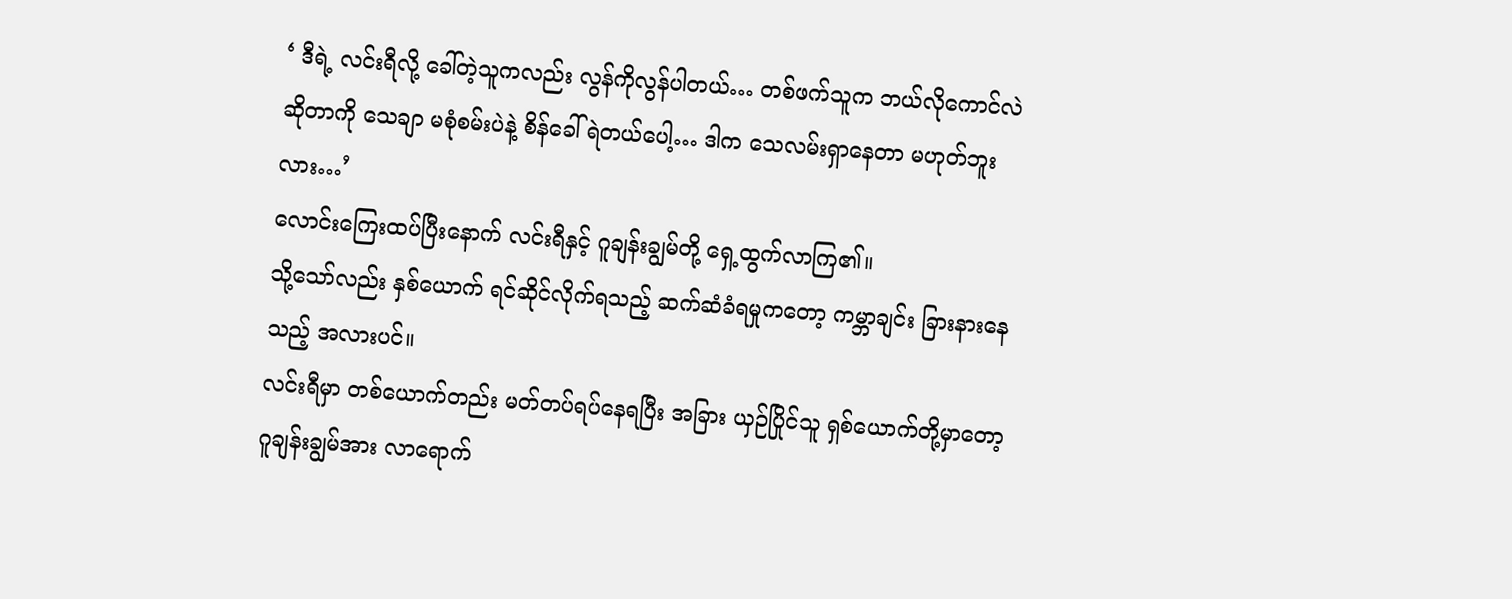‘ ဒီရဲ့ လင်းရီလို့ ခေါ်တဲ့သူကလည်း လွန်ကိုလွန်ပါတယ်… တစ်ဖက်သူက ဘယ်လိုကောင်လဲဆိုတာကို သေချာ မစုံစမ်းပဲနဲ့ စိန်ခေါ်ရဲတယ်ပေါ့… ဒါက သေလမ်းရှာနေတာ မဟုတ်ဘူးလား…’
လောင်းကြေးထပ်ပြီးနောက် လင်းရီနှင့် ဂူချန်းချွမ်တို့ ရှေ့ထွက်လာကြ၏။
သို့သော်လည်း နှစ်ယောက် ရင်ဆိုင်လိုက်ရသည့် ဆက်ဆံခံရမှုကတော့ ကမ္ဘာချင်း ခြားနားနေသည့် အလားပင်။
လင်းရီမှာ တစ်ယောက်တည်း မတ်တပ်ရပ်နေရပြီး အခြား ယှဉ်ပြိုင်သူ ရှစ်ယောက်တို့မှာတော့ ဂူချန်းချွမ်အား လာရောက်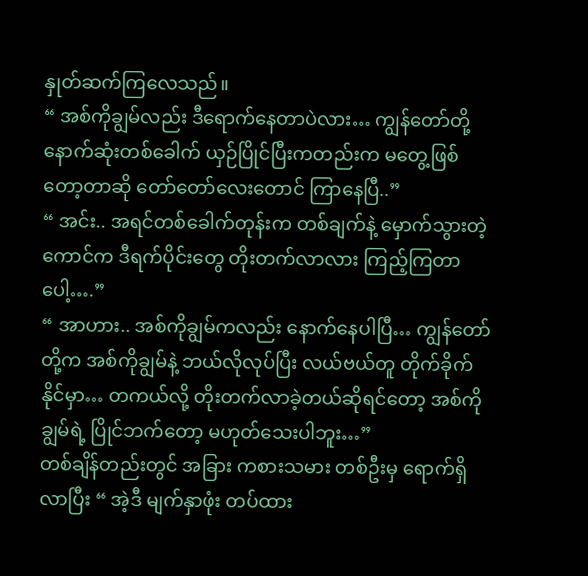နှုတ်ဆက်ကြလေသည်။
“ အစ်ကိုချွမ်လည်း ဒီရောက်နေတာပဲလား… ကျွန်တော်တို့ နောက်ဆုံးတစ်ခေါက် ယှဉ်ပြိုင်ပြီးကတည်းက မတွေ့ဖြစ်တော့တာဆို တော်တော်လေးတောင် ကြာနေပြီ..”
“ အင်း.. အရင်တစ်ခေါက်တုန်းက တစ်ချက်နဲ့ မှောက်သွားတဲ့ကောင်က ဒီရက်ပိုင်းတွေ တိုးတက်လာလား ကြည့်ကြတာပေါ့….”
“ အာဟား.. အစ်ကိုချွမ်ကလည်း နောက်နေပါပြီ… ကျွန်တော်တို့က အစ်ကိုချွမ်နဲ့ ဘယ်လိုလုပ်ပြီး လယ်ဗယ်တူ တိုက်ခိုက်နိုင်မှာ… တကယ်လို့ တိုးတက်လာခဲ့တယ်ဆိုရင်တော့ အစ်ကိုချွမ်ရဲ့ ပြိုင်ဘက်တော့ မဟုတ်သေးပါဘူး…”
တစ်ချိန်တည်းတွင် အခြား ကစားသမား တစ်ဦးမှ ရောက်ရှိလာပြီး “ အဲ့ဒီ မျက်နှာဖုံး တပ်ထား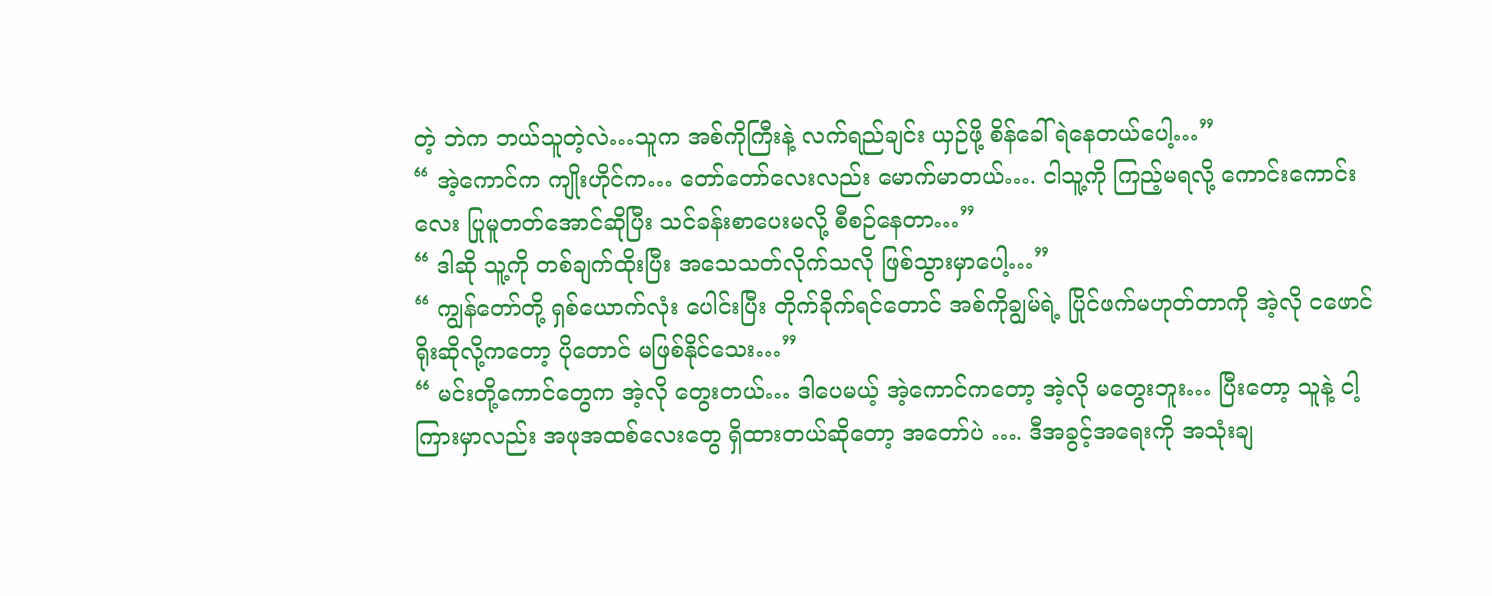တဲ့ ဘဲက ဘယ်သူတဲ့လဲ…သူက အစ်ကိုကြီးနဲ့ လက်ရည်ချင်း ယှဉ်ဖို့ စိန်ခေါ်ရဲနေတယ်ပေါ့…”
“ အဲ့ကောင်က ကျိုးဟိုင်က… တော်တော်လေးလည်း မောက်မာတယ်…. ငါသူ့ကို ကြည့်မရလို့ ကောင်းကောင်းလေး ပြုမူတတ်အောင်ဆိုပြီး သင်ခန်းစာပေးမလို့ စီစဉ်နေတာ…”
“ ဒါဆို သူ့ကို တစ်ချက်ထိုးပြီး အသေသတ်လိုက်သလို ဖြစ်သွားမှာပေါ့…”
“ ကျွန်တော်တို့ ရှစ်ယောက်လုံး ပေါင်းပြီး တိုက်ခိုက်ရင်တောင် အစ်ကိုချွမ်ရဲ့ ပြိုင်ဖက်မဟုတ်တာကို အဲ့လို ငဖောင်ရိုးဆိုလို့ကတော့ ပိုတောင် မဖြစ်နိုင်သေး…”
“ မင်းတို့ကောင်တွေက အဲ့လို တွေးတယ်… ဒါပေမယ့် အဲ့ကောင်ကတော့ အဲ့လို မတွေးဘူး… ပြီးတော့ သူနဲ့ ငါ့ကြားမှာလည်း အဖုအထစ်လေးတွေ ရှိထားတယ်ဆိုတော့ အတော်ပဲ …. ဒီအခွင့်အရေးကို အသုံးချ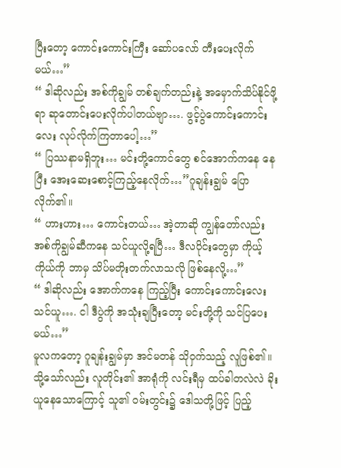ပြီးတော့ ကောင်းကောင်းကြီး ဆော်ပလော် တီးပေးလိုက်မယ်…”
“ ဒါဆိုလည်း အစ်ကိုချွမ် တစ်ချက်တည်းနဲ့ အမှောက်သိပ်နိုင်ဖို့ရာ ဆုတောင်းပေးလိုက်ပါတယ်ဗျာ…. ဖွင့်ပွဲကောင်းကောင်းလေး လုပ်လိုက်ကြတာပေါ့…”
“ ပြဿနာမရှိဘူး… မင်းတို့ကောင်တွေ စင်အောက်ကနေ နေပြီး အေးဆေးစောင့်ကြည့်နေလိုက်…”ဂူချန်းချွမ် ပြောလိုက်၏။
“ ဟားဟား… ကောင်းတယ်… အဲ့တာဆို ကျွန်တော်လည်း အစ်ကိုချွမ်ဆီကနေ သင်ယူလို့ရပြီ… ဒီလပိုင်းတွေမှာ ကိုယ့်ကိုယ်ကို ဘာမှ သိပ်မတိုးတက်လာသလို ဖြစ်နေလို့…”
“ ဒါဆိုလည်း အောက်ကနေ ကြည့်ပြီး ကောင်းကောင်းလေး သင်ယူ…. ငါ ဒီပွဲကို အသုံးချပြီးတော့ မင်းတို့ကို သင်ပြပေးမယ်…”
မူလကတော့ ဂူချန်းချွမ်မှာ အင်မတန် သိုဝှက်သည့် လူဖြစ်၏။
သို့သော်လည်း လူတိုင်း၏ အာရုံကို လင်းရီမှ ထပ်ခါတလဲလဲ ခိုးယူနေသောကြောင့် သူ၏ ဝမ်းတွင်း၌ ဒေါသတို့ဖြင့် ပြည့်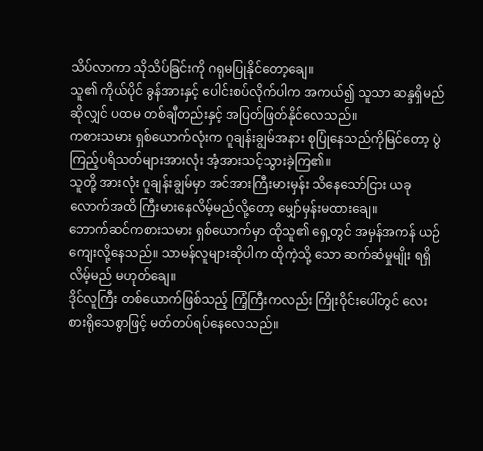သိပ်လာကာ သိုသိပ်ခြင်းကို ဂရုမပြုနိုင်တော့ချေ။
သူ၏ ကိုယ်ပိုင် ခွန်အားနှင့် ပေါင်းစပ်လိုက်ပါက အကယ်၍ သူသာ ဆန္ဒရှိမည်ဆိုလျှင် ပထမ တစ်ချီတည်းနှင့် အပြတ်ဖြတ်နိုင်လေသည်။
ကစားသမား ရှစ်ယောက်လုံးက ဂူချန်းချွမ်အနား စုပြုံနေသည်ကိုမြင်တော့ ပွဲကြည့်ပရိသတ်များအားလုံး အံ့အားသင့်သွားခဲ့ကြ၏။
သူတို့ အားလုံး ဂူချန်းချွမ်မှာ အင်အားကြီးမားမှန်း သိနေသော်ငြား ယခုလောက်အထိ ကြီးမားနေလိမ့်မည်လို့တော့ မျှော်မှန်းမထားချေ။
ဘောက်ဆင်ကစားသမား ရှစ်ယောက်မှာ ထိုသူ၏ ရှေ့တွင် အမှန်အကန် ယဉ်ကျေးလို့နေသည်။ သာမန်လူများဆိုပါက ထိုကဲ့သို့ သော ဆက်ဆံမှုမျိုး ရရှိလိမ့်မည် မဟုတ်ချေ။
ဒိုင်လူကြီး တစ်ယောက်ဖြစ်သည့် ကြံ့ကြီးကလည်း ကြိုးဝိုင်းပေါ်တွင် လေးစားရိုသေစွာဖြင့် မတ်တပ်ရပ်နေလေသည်။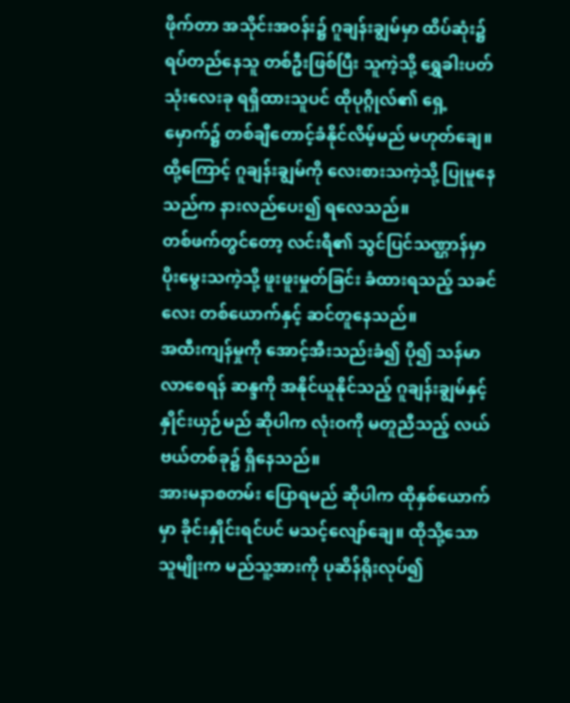ဖိုက်တာ အသိုင်းအဝန်း၌ ဂူချန်းချွမ်မှာ ထိပ်ဆုံး၌ ရပ်တည်နေသူ တစ်ဦးဖြစ်ပြီး သူကဲ့သို့ ရွှေခါးပတ် သုံးလေးခု ရရှိထားသူပင် ထိုပုဂ္ဂိုလ်၏ ရှေ့မှောက်၌ တစ်ချီတောင့်ခံနိုင်လိမ့်မည် မဟုတ်ချေ။
ထို့ကြောင့် ဂူချန်းချွမ်ကို လေးစားသကဲ့သို့ ပြုမူနေသည်က နားလည်ပေး၍ ရလေသည်။
တစ်ဖက်တွင်တော့ လင်းရီ၏ သွင်ပြင်သဏ္ဌာန်မှာ ပိုးမွေးသကဲ့သို့ ဖူးဖူးမှုတ်ခြင်း ခံထားရသည့် သခင်လေး တစ်ယောက်နှင့် ဆင်တူနေသည်။
အထီးကျန်မှုကို အောင့်အီးသည်းခံ၍ ပို၍ သန်မာလာစေရန် ဆန္ဒကို အနိုင်ယူနိုင်သည့် ဂူချန်းချွမ်နှင့် နှိုင်းယှဉ်မည် ဆိုပါက လုံးဝကို မတူညီသည့် လယ်ဗယ်တစ်ခု၌ ရှိနေသည်။
အားမနာစတမ်း ပြောရမည် ဆိုပါက ထိုနှစ်ယောက်မှာ ခိုင်းနှိုင်းရင်ပင် မသင့်လျော်ချေ။ ထိုသို့သော သူမျိုးက မည်သူ့အားကို ပုဆိန်ရိုးလုပ်၍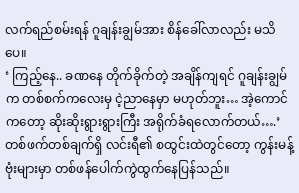လက်ရည်စမ်းရန် ဂူချန်းချွမ်အား စိန်ခေါ်လာလည်း မသိပေ။
‘ ကြည့်နေ.. ခဏနေ တိုက်ခိုက်တဲ့ အချိန်ကျရင် ဂူချန်းချွမ်က တစ်စက်ကလေးမှ ငဲ့ညာနေမှာ မဟုတ်ဘူး… အဲ့ကောင်ကတော့ ဆိုးဆိုးရွားရွားကြီး အရိုက်ခံရလောက်တယ်….’
တစ်ဖက်တစ်ချက်ရှိ လင်းရီ၏ စထွင်းထဲတွင်တော့ ကွန်းမန့်ဗုံးများမှာ တစ်ဖန်ပေါက်ကွဲထွက်နေပြန်သည်။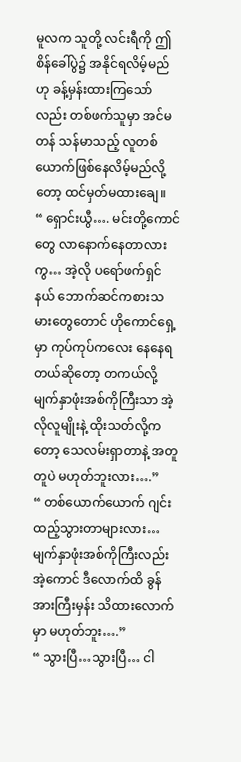မူလက သူတို့ လင်းရီကို ဤ စိန်ခေါ်ပွဲ၌ အနိုင်ရလိမ့်မည်ဟု ခန့်မှန်းထားကြသော်လည်း တစ်ဖက်သူမှာ အင်မတန် သန်မာသည့် လူတစ်ယောက်ဖြစ်နေလိမ့်မည်လို့တော့ ထင်မှတ်မထားချေ။
“ ရှောင်းယွီ…. မင်းတို့ကောင်တွေ လာနောက်နေတာလားကွ… အဲ့လို ပရော်ဖက်ရှင်နယ် ဘောက်ဆင်ကစားသမားတွေတောင် ဟိုကောင်ရှေ့မှာ ကုပ်ကုပ်ကလေး နေနေရတယ်ဆိုတော့ တကယ်လို့ မျက်နှာဖုံးအစ်ကိုကြီးသာ အဲ့လိုလူမျိုးနဲ့ ထိုးသတ်လို့ကတော့ သေလမ်းရှာတာနဲ့ အတူတူပဲ မဟုတ်ဘူးလား….”
“ တစ်ယောက်ယောက် ဂျင်းထည့်သွားတာများလား… မျက်နှာဖုံးအစ်ကိုကြီးလည်း အဲ့ကောင် ဒီလောက်ထိ ခွန်အားကြီးမှန်း သိထားလောက်မှာ မဟုတ်ဘူး….”
“ သွားပြီ…သွားပြီ… ငါ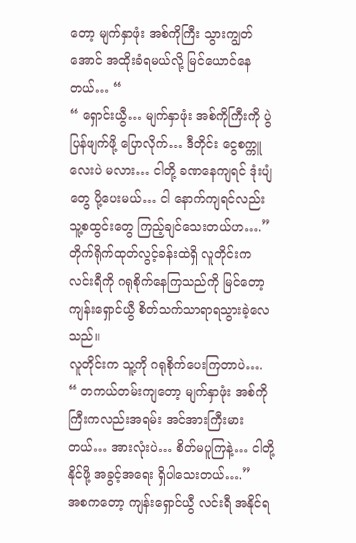တော့ မျက်နှာဖုံး အစ်ကိုကြီး သွားကျွတ်အောင် အထိုးခံရမယ်လို့ မြင်ယောင်နေတယ်… “
“ ရှောင်းယွီ… မျက်နှာဖုံး အစ်ကိုကြီးကို ပွဲပြန်ဖျက်ဖို့ ပြောလိုက်… ဒီတိုင်း ငွေစက္ကူလေးပဲ မလား… ငါတို့ ခဏနေကျရင် ဒုံးပျံတွေ ပို့ပေးမယ်… ငါ နောက်ကျရင်လည်း သူ့စထွင်းတွေ ကြည့်ချင်သေးတယ်ဟ….”
တိုက်ရိုက်ထုတ်လွင့်ခန်းထဲရှိ လူတိုင်းက လင်းရီကို ဂရုစိုက်နေကြသည်ကို မြင်တော့ ကျန်းရှောင်ယွီ စိတ်သက်သာရာရသွားခဲ့လေသည်။
လူတိုင်းက သူ့ကို ဂရုစိုက်ပေးကြတာပဲ….
“ တကယ်တမ်းကျတော့ မျက်နှာဖုံး အစ်ကိုကြီးကလည်းအရမ်း အင်အားကြီးမားတယ်… အားလုံးပဲ… စိတ်မပူကြနဲ့… ငါတို့ နိုင်ဖို့ အခွင့်အရေး ရှိပါသေးတယ်….”
အစကတော့ ကျန်းရှောင်ယွီ လင်းရီ အနိုင်ရ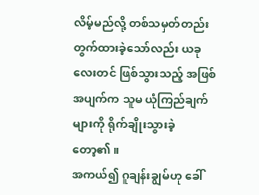လိမ့်မည်လို့ တစ်သမှတ်တည်း တွက်ထားခဲ့သော်လည်း ယခုလေးတင် ဖြစ်သွားသည့် အဖြစ်အပျက်က သူမ ယုံကြည်ချက်များကို ရိုက်ချိုးသွားခဲ့တော့၏။
အကယ်၍ ဂူချန်းချွမ်ဟု ခေါ်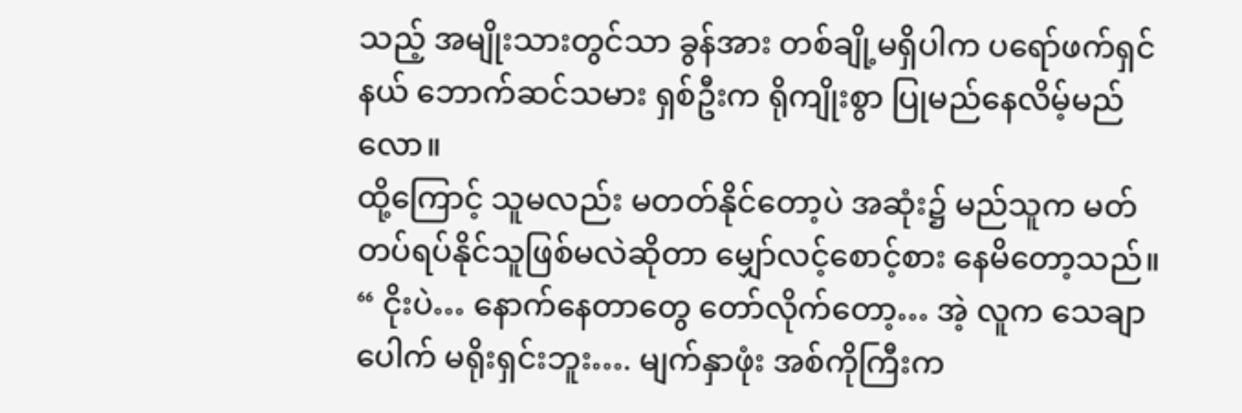သည့် အမျိုးသားတွင်သာ ခွန်အား တစ်ချို့မရှိပါက ပရော်ဖက်ရှင်နယ် ဘောက်ဆင်သမား ရှစ်ဦးက ရိုကျိုးစွာ ပြုမည်နေလိမ့်မည်လော။
ထို့ကြောင့် သူမလည်း မတတ်နိုင်တော့ပဲ အဆုံး၌ မည်သူက မတ်တပ်ရပ်နိုင်သူဖြစ်မလဲဆိုတာ မျှော်လင့်စောင့်စား နေမိတော့သည်။
“ ငိုးပဲ… နောက်နေတာတွေ တော်လိုက်တော့… အဲ့ လူက သေချာပေါက် မရိုးရှင်းဘူး…. မျက်နှာဖုံး အစ်ကိုကြီးက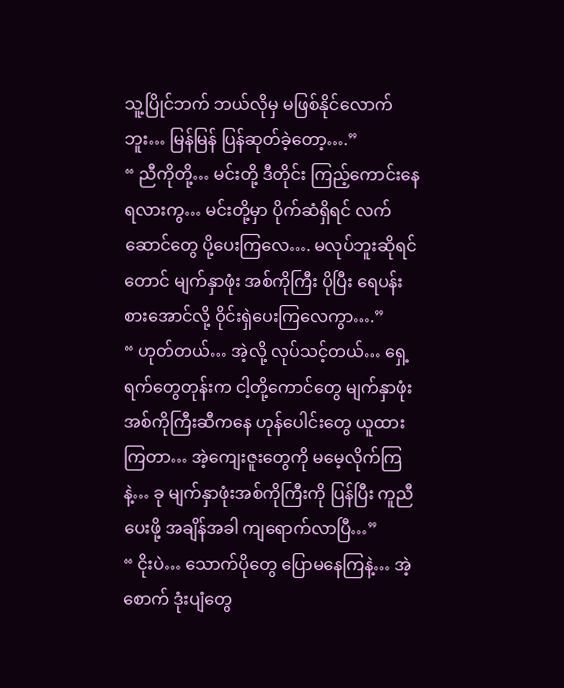သူ့ပြိုင်ဘက် ဘယ်လိုမှ မဖြစ်နိုင်လောက်ဘူး… မြန်မြန် ပြန်ဆုတ်ခဲ့တော့….”
“ ညီကိုတို့… မင်းတို့ ဒီတိုင်း ကြည့်ကောင်းနေရလားကွ… မင်းတို့မှာ ပိုက်ဆံရှိရင် လက်ဆောင်တွေ ပို့ပေးကြလေ…. မလုပ်ဘူးဆိုရင်တောင် မျက်နှာဖုံး အစ်ကိုကြီး ပိုပြီး ရေပန်းစားအောင်လို့ ဝိုင်းရှဲပေးကြလေကွာ….”
“ ဟုတ်တယ်… အဲ့လို့ လုပ်သင့်တယ်… ရှေ့ရက်တွေတုန်းက ငါ့တို့ကောင်တွေ မျက်နှာဖုံး အစ်ကိုကြီးဆီကနေ ဟုန်ပေါင်းတွေ ယူထားကြတာ… အဲ့ကျေးဇူးတွေကို မမေ့လိုက်ကြနဲ့… ခု မျက်နှာဖုံးအစ်ကိုကြီးကို ပြန်ပြီး ကူညီပေးဖို့ အချိန်အခါ ကျရောက်လာပြီ…”
“ ငိုးပဲ… သောက်ပိုတွေ ပြောမနေကြနဲ့… အဲ့ စောက် ဒုံးပျံတွေ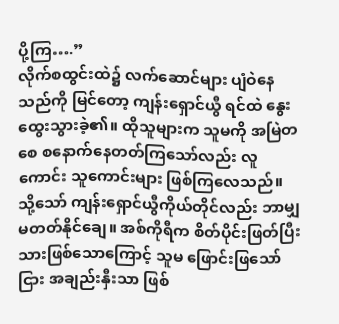ပို့ကြ….”
လိုက်စထွင်းထဲ၌ လက်ဆောင်များ ပျံဝဲနေသည်ကို မြင်တော့ ကျန်းရှောင်ယွီ ရင်ထဲ နွေးထွေးသွားခဲ့၏။ ထိုသူများက သူမကို အမြဲတစေ စနောက်နေတတ်ကြသော်လည်း လူကောင်း သူကောင်းများ ဖြစ်ကြလေသည်။
သို့သော် ကျန်းရှောင်ယွီကိုယ်တိုင်လည်း ဘာမျှ မတတ်နိုင်ချေ။ အစ်ကိုရီက စိတ်ပိုင်းဖြတ်ပြီးသားဖြစ်သောကြောင့် သူမ ဖြောင်းဖြသော်ငြား အချည်းနှီးသာ ဖြစ်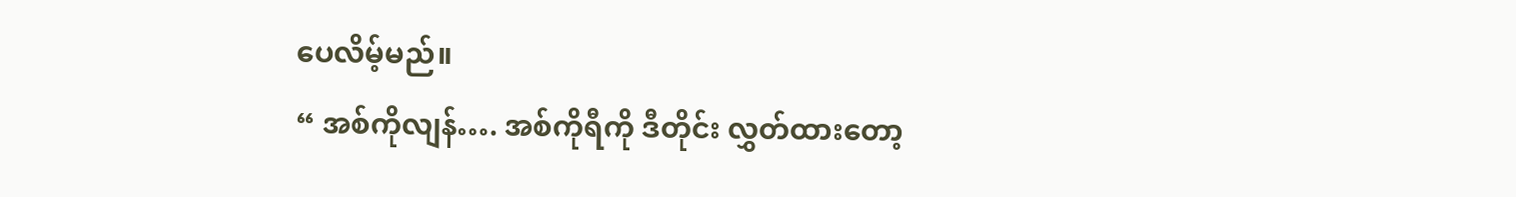ပေလိမ့်မည်။
“ အစ်ကိုလျန်…. အစ်ကိုရီကို ဒီတိုင်း လွှတ်ထားတော့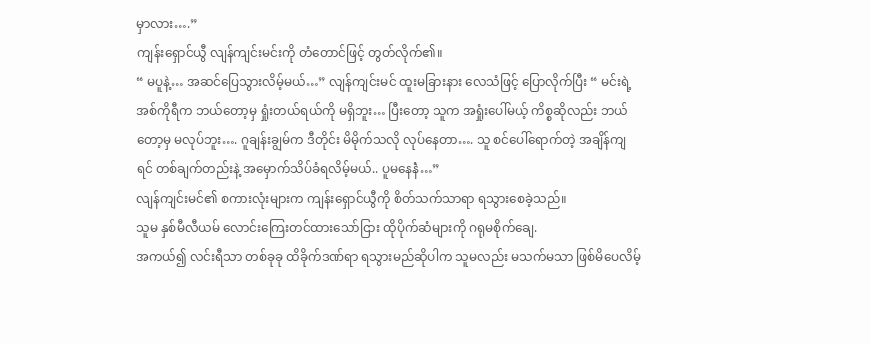မှာလား….”
ကျန်းရှောင်ယွီ လျန်ကျင်းမင်းကို တံတောင်ဖြင့် တွတ်လိုက်၏။
“ မပူနဲ့… အဆင်ပြေသွားလိမ့်မယ်…” လျန်ကျင်းမင် ထူးမခြားနား လေသံဖြင့် ပြောလိုက်ပြီး “ မင်းရဲ့ အစ်ကိုရီက ဘယ်တော့မှ ရှုံးတယ်ရယ်ကို မရှိဘူး… ပြီးတော့ သူက အရှုံးပေါ်မယ့် ကိစ္စဆိုလည်း ဘယ်တော့မှ မလုပ်ဘူး…. ဂူချန်းချွမ်က ဒီတိုင်း မိမိုက်သလို လုပ်နေတာ…. သူ စင်ပေါ်ရောက်တဲ့ အချိန်ကျရင် တစ်ချက်တည်းနဲ့ အမှောက်သိပ်ခံရလိမ့်မယ်.. ပူမနေနဲံ…”
လျန်ကျင်းမင်၏ စကားလုံးများက ကျန်းရှောင်ယွီကို စိတ်သက်သာရာ ရသွားစေခဲ့သည်။
သူမ နှစ်မီလီယမ် လောင်းကြေးတင်ထားသော်ငြား ထိုပိုက်ဆံများကို ဂရုမစိုက်ချေ.
အကယ်၍ လင်းရီသာ တစ်ခုခု ထိခိုက်ဒဏ်ရာ ရသွားမည်ဆိုပါက သူမလည်း မသက်မသာ ဖြစ်မိပေလိမ့်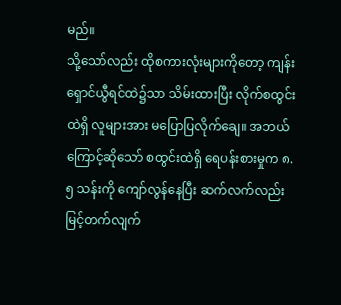မည်။
သို့သော်လည်း ထိုစကားလုံးများကိုတော့ ကျန်းရှောင်ယွီရင်ထဲ၌သာ သိမ်းထားပြီး လိုက်စထွင်းထဲရှိ လူများအား မပြောပြလိုက်ချေ။ အဘယ်ကြောင့်ဆိုသော် စထွင်းထဲရှိ ရေပန်းစားမှုက ၈.၅ သန်းကို ကျော်လွန်နေပြီး ဆက်လက်လည်း မြင့်တက်လျက်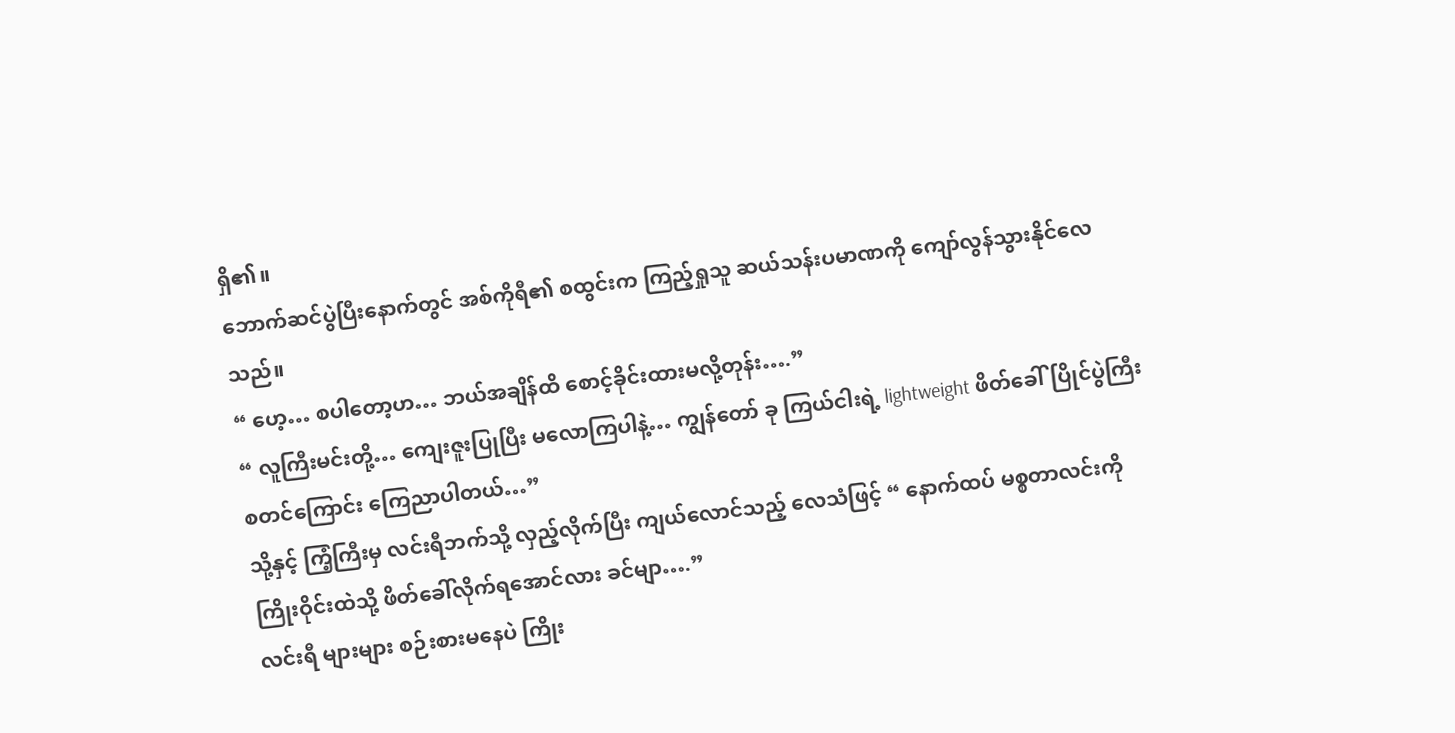ရှိ၏။
ဘောက်ဆင်ပွဲပြီးနောက်တွင် အစ်ကိုရီ၏ စထွင်းက ကြည့်ရှုသူ ဆယ်သန်းပမာဏကို ကျော်လွန်သွားနိုင်လေသည်။
“ ဟေ့… စပါတော့ဟ… ဘယ်အချိန်ထိ စောင့်ခိုင်းထားမလို့တုန်း….”
“ လူကြီးမင်းတို့… ကျေးဇူးပြုပြီး မလောကြပါနဲ့… ကျွန်တော် ခု ကြယ်ငါးရဲ့ lightweight ဖိတ်ခေါ်ပြိုင်ပွဲကြီး စတင်ကြောင်း ကြေညာပါတယ်…”
သို့နှင့် ကြံ့ကြီးမှ လင်းရီဘက်သို့ လှည့်လိုက်ပြီး ကျယ်လောင်သည့် လေသံဖြင့် “ နောက်ထပ် မစ္စတာလင်းကို ကြိုးဝိုင်းထဲသို့ ဖိတ်ခေါ်လိုက်ရအောင်လား ခင်မျာ….”
လင်းရီ များများ စဉ်းစားမနေပဲ ကြိုး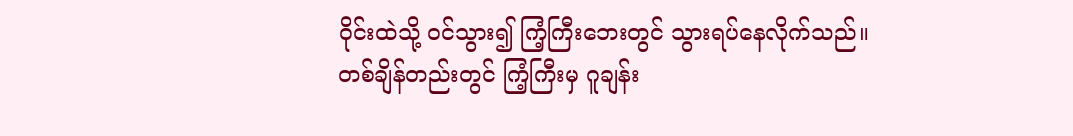ဝိုင်းထဲသို့ ဝင်သွား၍ ကြံ့ကြီးဘေးတွင် သွားရပ်နေလိုက်သည်။
တစ်ချိန်တည်းတွင် ကြံ့ကြီးမှ ဂူချန်း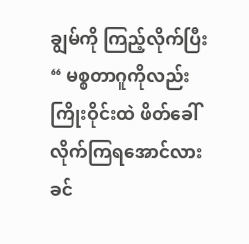ချွမ်ကို ကြည့်လိုက်ပြီး “ မစ္စတာဂူကိုလည်း ကြိုးဝိုင်းထဲ ဖိတ်ခေါ်လိုက်ကြရအောင်လားခင်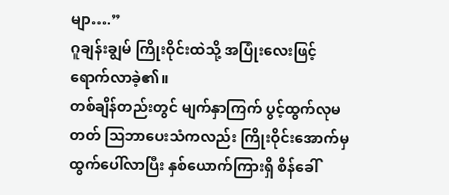မျာ….”
ဂူချန်းချွမ် ကြိုးဝိုင်းထဲသို့ အပြုံးလေးဖြင့် ရောက်လာခဲ့၏။
တစ်ချိန်တည်းတွင် မျက်နှာကြက် ပွင့်ထွက်လုမတတ် ဩဘာပေးသံကလည်း ကြိုးဝိုင်းအောက်မှ ထွက်ပေါ်လာပြီး နှစ်ယောက်ကြားရှိ စိန်ခေါ်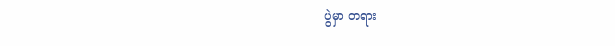ပွဲမှာ တရား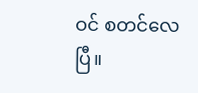ဝင် စတင်လေပြီ။